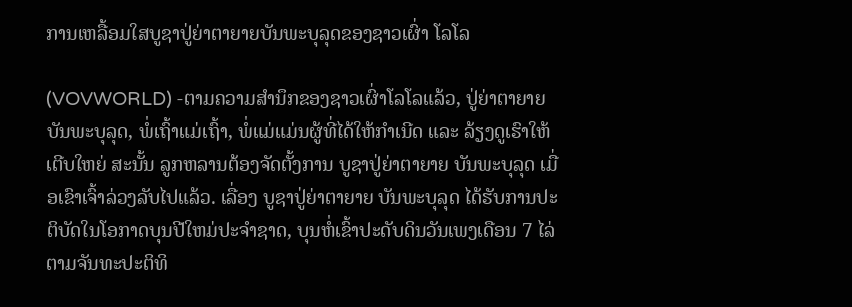ການເຫລື້ອມໃສບູຊາປູ່ຍ່າຕາຍາຍບັນພະບຸລຸດຂອງຊາວເຜົ່າ ໂລໂລ

(VOVWORLD) -ຕາມຄວາມສຳນຶກຂອງຊາວເຜົ່າໂລໂລແລ້ວ, ປູ່ຍ່າຕາຍາຍບັນພະບຸລຸດ, ພໍ່ເຖົ້າແມ່ເຖົ້າ, ພໍ່ແມ່ແມ່ນຜູ້ທີ່ໄດ້ໃຫ້ກຳເນີດ ແລະ ລ້ຽງດູເຮົາໃຫ້ເຕີບໃຫຍ່ ສະນັ້ນ ລູກຫລານຕ້ອງຈັດຕັ້ງການ ບູຊາປູ່ຍ່າຕາຍາຍ ບັນພະບຸລຸດ ເມື່ອເຂົາເຈົ້າລ່ວງລັບໄປແລ້ວ. ເລື່ອງ ບູຊາປູ່ຍ່າຕາຍາຍ ບັນພະບຸລຸດ ໄດ້ຮັບການປະຕິບັດໃນໂອກາດບຸນປີໃຫມ່ປະຈຳຊາດ, ບຸນຫໍ່ເຂົ້າປະດັບດິນວັນເພງເດືອນ 7 ໄລ່ຕາມຈັນທະປະຕິທິ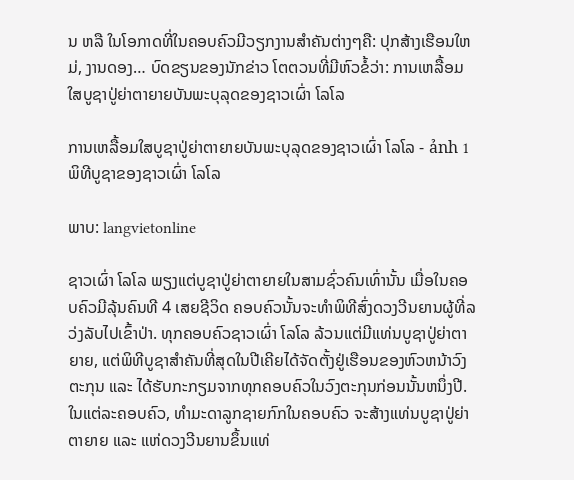ນ ຫລື ໃນໂອກາດທີ່ໃນຄອບຄົວມີວຽກງານສຳຄັນຕ່າງໆຄື: ປຸກສ້າງເຮືອນໃຫມ່, ງານດອງ… ບົດຂຽນຂອງນັກຂ່າວ ໂຕຕວນທີ່ມີຫົວຂໍ້ວ່າ: ການເຫລື້ອມໃສບູຊາປູ່ຍ່າຕາຍາຍບັນພະບຸລຸດຂອງຊາວເຜົ່າ ໂລໂລ

ການເຫລື້ອມໃສບູຊາປູ່ຍ່າຕາຍາຍບັນພະບຸລຸດຂອງຊາວເຜົ່າ ໂລໂລ - ảnh 1 ພິທີບູຊາຂອງຊາວເຜົ່າ ໂລໂລ

ພາບ: langvietonline

ຊາວເຜົ່າ ໂລໂລ ພຽງແຕ່ບູຊາປູ່ຍ່າຕາຍາຍໃນສາມຊົ່ວຄົນເທົ່ານັ້ນ ເມື່ອໃນຄອບຄົວມີລຸ້ນຄົນທີ 4 ເສຍຊີວິດ ຄອບຄົວນັ້ນຈະທຳພິທີສົ່ງດວງວີນຍານຜູ້ທີ່ລວ່ງລັບໄປເຂົ້າປ່າ. ທຸກຄອບຄົວຊາວເຜົ່າ ໂລໂລ ລ້ວນແຕ່ມີແທ່ນບູຊາປູ່ຍ່າຕາຍາຍ, ແຕ່ພິທີບູຊາສຳຄັນທີ່ສຸດໃນປີເຄີຍໄດ້ຈັດຕັ້ງຢູ່ເຮືອນຂອງຫົວຫນ້າວົງຕະກຸນ ແລະ ໄດ້ຮັບກະກຽມຈາກທຸກຄອບຄົວໃນວົງຕະກຸນກ່ອນນັ້ນຫນຶ່ງປີ. ໃນແຕ່ລະຄອບຄົວ, ທຳມະດາລູກຊາຍກົກໃນຄອບຄົວ ຈະສ້າງແທ່ນບູຊາປູ່ຍ່າຕາຍາຍ ແລະ ແຫ່ດວງວີນຍານຂຶ້ນແທ່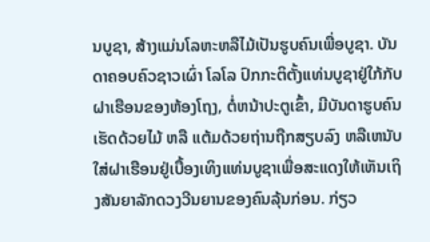ນບູຊາ, ສ້າງແມ່ນໂລຫະຫລືໄມ້ເປັນຮູບຄົນເພື່ອບູຊາ. ບັນດາຄອບຄົວຊາວເຜົ່າ ໂລໂລ ປົກກະຕິຕັ້ງແທ່ນບູຊາຢູ່ໃກ້ກັບຝາເຮືອນຂອງຫ້ອງໂຖງ, ຕໍ່ຫນ້າປະຕູເຂົ້າ, ມີບັນດາຮູບຄົນເຮັດດ້ວຍໄມ້ ຫລື ແຕ້ມດ້ວຍຖ່ານຖືກສຽບລົງ ຫລືເຫນັບໃສ່ຝາເຮືອນຢູ່ເບື້ອງເທິງແທ່ນບູຊາເພື່ອສະແດງໃຫ້ເຫັນເຖິງສັນຍາລັກດວງວີນຍານຂອງຄົນລຸ້ນກ່ອນ. ກ່ຽວ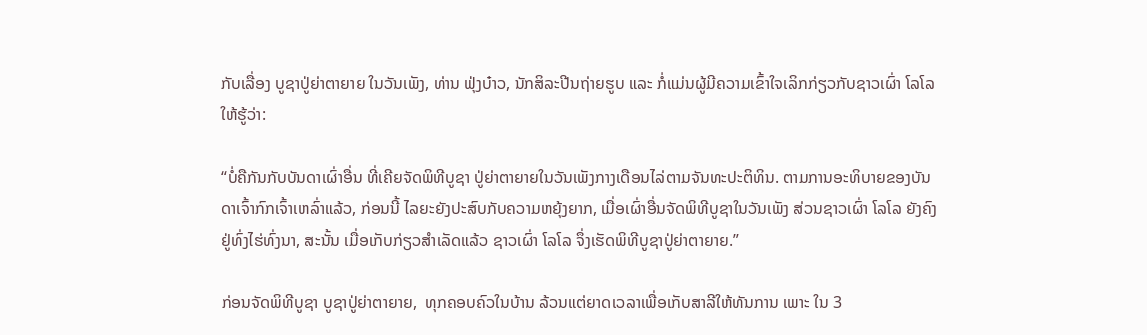ກັບເລື່ອງ ບູຊາປູ່ຍ່າຕາຍາຍ ໃນວັນເພັງ, ທ່ານ ຟຸ່ງບ໋າວ, ນັກສິລະປີນຖ່າຍຮູບ ແລະ ກໍ່ແມ່ນຜູ້ມີຄວາມເຂົ້າໃຈເລິກກ່ຽວກັບຊາວເຜົ່າ ໂລໂລ ໃຫ້ຮູ້ວ່າ:

“ບໍ່ຄືກັນກັບບັນດາເຜົ່າອື່ນ ທີ່ເຄີຍຈັດພິທີບູຊາ ປູ່ຍ່າຕາຍາຍໃນວັນເພັງກາງເດືອນໄລ່ຕາມຈັນທະປະຕິທິນ. ຕາມການອະທິບາຍຂອງບັນດາເຈົ້າກົກເຈົ້າເຫລົ່າແລ້ວ, ກ່ອນນີ້ ໄລຍະຍັງປະສົບກັບຄວາມຫຍຸ້ງຍາກ, ເມື່ອເຜົ່າອື່ນຈັດພິທີບູຊາໃນວັນເພັງ ສ່ວນຊາວເຜົ່າ ໂລໂລ ຍັງຄົງຢູ່ທົ່ງໄຮ່ທົ່ງນາ, ສະນັ້ນ ເມື່ອເກັບກ່ຽວສຳເລັດແລ້ວ ຊາວເຜົ່າ ໂລໂລ ຈຶ່ງເຮັດພິທີບູຊາປູ່ຍ່າຕາຍາຍ.”

ກ່ອນຈັດພິທີບູຊາ ບູຊາປູ່ຍ່າຕາຍາຍ,  ທຸກຄອບຄົວໃນບ້ານ ລ້ວນແຕ່ຍາດເວລາເພື່ອເກັບສາລີໃຫ້ທັນການ ເພາະ ໃນ 3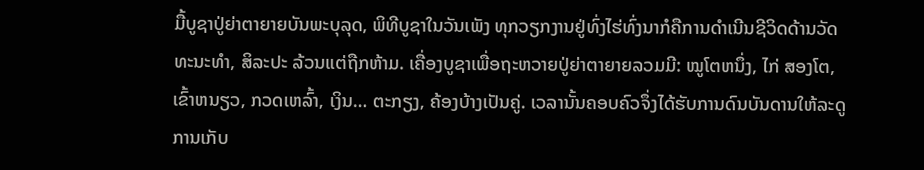ມື້ບູຊາປູ່ຍ່າຕາຍາຍບັນພະບຸລຸດ, ພິທີບູຊາໃນວັນເພັງ ທຸກວຽກງານຢູ່ທົ່ງໄຮ່ທົ່ງນາກໍຄືການດຳເນີນຊີວິດດ້ານວັດທະນະທຳ, ສິລະປະ ລ້ວນແຕ່ຖືກຫ້າມ. ເຄື່ອງບູຊາເພື່ອຖະຫວາຍປູ່ຍ່າຕາຍາຍລວມມີ: ໝູໂຕຫນຶ່ງ, ໄກ່ ສອງໂຕ, ເຂົ້າຫນຽວ, ກວດເຫລົ້າ, ເງິນ… ຕະກຽງ, ຄ້ອງບ້າງເປັນຄູ່. ເວລານັ້ນຄອບຄົວຈຶ່ງໄດ້ຮັບການດົນບັນດານໃຫ້ລະດູການເກັບ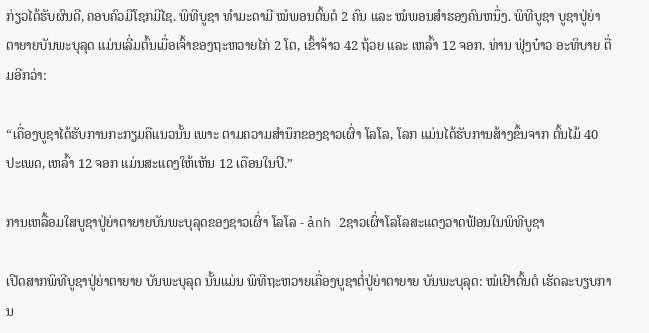ກ່ຽວໄດ້ຮັບຜົນດີ, ຄອບຄົວມີໂຊກມີໄຊ. ພິທີບູຊາ ທຳມະດາມີ ໝໍພອນຕົ້ນຕໍ 2 ຄົນ ແລະ ໝໍພອນສຳຮອງຄົນຫນຶ່ງ. ພິທີບູຊາ ບູຊາປູ່ຍ່າຕາຍາຍບັນພະບຸລຸດ ແມ່ນເລີ່ມຕົ້ນເມື່ອເຈົ້າຂອງຖະຫວາຍໄກ່ 2 ໂຕ, ເຂົ້າຈ້າວ 42 ຖ້ວຍ ແລະ ເຫລົ້າ 12 ຈອກ. ທ່ານ ຟຸ່ງບ໋າວ ອະທິບາຍ ຕື່ມອີກວ່າ:

“ເຄື່ອງບູຊາໄດ້ຮັບການກະກຽມຄືແນວນັ້ນ ເພາະ ຕາມຄວາມສຳນຶກຂອງຊາວເຜົ່າ ໂລໂລ, ໂລກ ແມ່ນໄດ້ຮັບການສ້າງຂຶ້ນຈາກ ຕົ້ນໄມ້ 40 ປະເພດ, ເຫລົ້າ 12 ຈອກ ແມ່ນສະແດງໃຫ້ເຫັນ 12 ເດືອນໃນປີ.”

ການເຫລື້ອມໃສບູຊາປູ່ຍ່າຕາຍາຍບັນພະບຸລຸດຂອງຊາວເຜົ່າ ໂລໂລ - ảnh 2ຊາວເຜົ່າໂລໂລສະແດງວາດຟ້ອນໃນພິທີບູຊາ

ເປີດສາກພິທີບູຊາປູ່ຍ່າຕາຍາຍ ບັນພະບຸລຸດ ນັ້ນແມ່ນ ພິທີຖະຫວາຍເຄື່ອງບູຊາຕໍ່ປູ່ຍ່າຕາຍາຍ ບັນພະບຸລຸດ: ໝໍເຢົາຕົ້ນຕໍ ເຮັດລະບຽບການ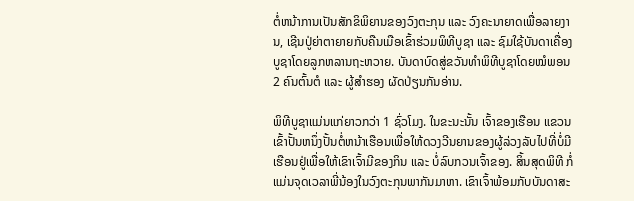ຕໍ່ຫນ້າການເປັນສັກຂິພິຍານຂອງວົງຕະກຸນ ແລະ ວົງຄະນາຍາດເພື່ອລາຍງານ, ເຊີນປູ່ຍ່າຕາຍາຍກັບຄືນເມືອເຂົ້າຮ່ວມພິທີບູຊາ ແລະ ຊົມໃຊ້ບັນດາເຄື່ອງບູຊາໂດຍລູກຫລານຖະຫວາຍ. ບັນດາບົດສູ່ຂວັນທຳພິທີບູຊາໂດຍໝໍພອນ 2 ຄົນຕົ້ນຕໍ ແລະ ຜູ້ສຳຮອງ ຜັດປ່ຽນກັນອ່ານ.

ພິທີບູຊາແມ່ນແກ່ຍາວກວ່າ 1 ຊົ່ວໂມງ. ໃນຂະນະນັ້ນ ເຈົ້າຂອງເຮືອນ ແຂວນເຂົ້າປັ້ນຫນຶ່ງປັ້ນຕໍ່ຫນ້າເຮືອນເພື່ອໃຫ້ດວງວີນຍານຂອງຜູ້ລ່ວງລັບໄປທີ່ບໍ່ມີເຮືອນຢູ່ເພື່ອໃຫ້ເຂົາເຈົ້າມີຂອງກິນ ແລະ ບໍ່ລົບກວນເຈົ້າຂອງ. ສິ້ນສຸດພິທີ ກໍ່ແມ່ນຈຸດເວລາພີ່ນ້ອງໃນວົງຕະກຸນພາກັນມາຫາ. ເຂົາເຈົ້າພ້ອມກັບບັນດາສະ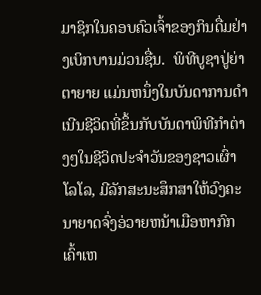ມາຊິກໃນຄອບຄົວເຈົ້າຂອງກິນດື່ມຢ່າງເບິກບານມ່ວນຊື່ນ.  ພິທີບູຊາປູ່ຍ່າຕາຍາຍ ແມ່ນຫນຶ່ງໃນບັນດາການດຳເນີນຊີວິດທີ່ຂຶ້ນກັບບັນດາພິທີກຳຕ່າງໆໃນຊີວິດປະຈຳວັນຂອງຊາວເຜົ່າ ໂລໂລ, ມີລັກສະນະສຶກສາໃຫ້ວົງຄະນາຍາດຈົ່ງອ່ວາຍຫນ້າເມືອຫາກົກເຄົ້າເຫ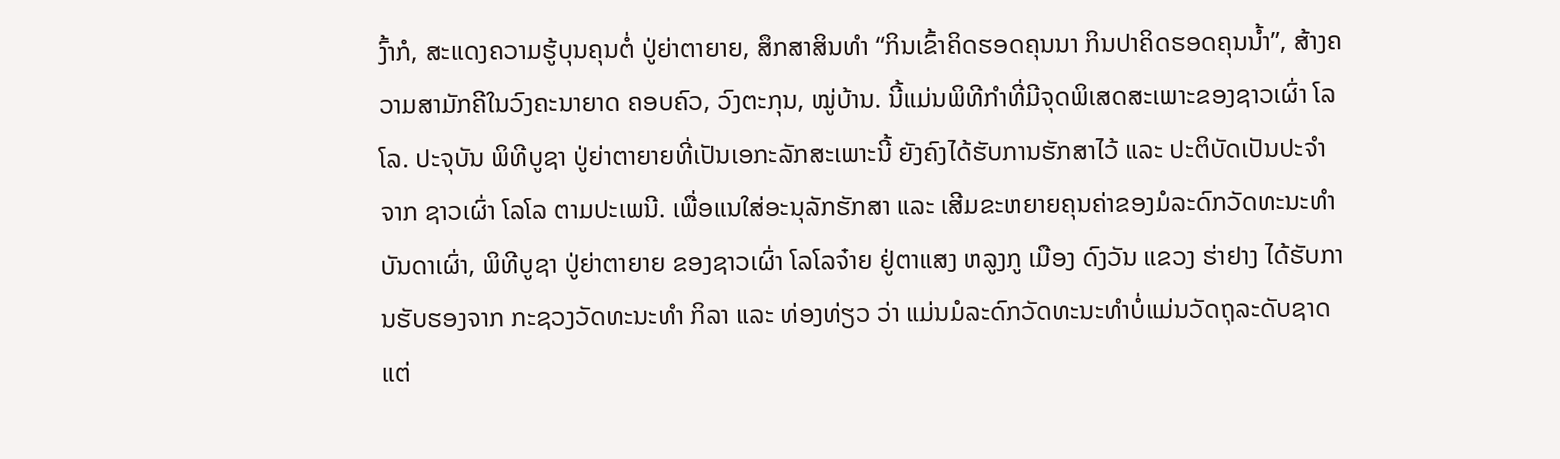ງົ້າກໍ, ສະແດງຄວາມຮູ້ບຸນຄຸນຕໍ່ ປູ່ຍ່າຕາຍາຍ, ສຶກສາສິນທຳ “ກິນເຂົ້າຄິດຮອດຄຸນນາ ກິນປາຄິດຮອດຄຸນນ້ຳ”, ສ້າງຄວາມສາມັກຄີໃນວົງຄະນາຍາດ ຄອບຄົວ, ວົງຕະກຸນ, ໝູ່ບ້ານ. ນີ້ແມ່ນພິທີກຳທີ່ມີຈຸດພິເສດສະເພາະຂອງຊາວເຜົ່າ ໂລໂລ. ປະຈຸບັນ ພິທີບູຊາ ປູ່ຍ່າຕາຍາຍທີ່ເປັນເອກະລັກສະເພາະນີ້ ຍັງຄົງໄດ້ຮັບການຮັກສາໄວ້ ແລະ ປະຕິບັດເປັນປະຈຳຈາກ ຊາວເຜົ່າ ໂລໂລ ຕາມປະເພນີ. ເພື່ອແນໃສ່ອະນຸລັກຮັກສາ ແລະ ເສີມຂະຫຍາຍຄຸນຄ່າຂອງມໍລະດົກວັດທະນະທຳບັນດາເຜົ່າ, ພິທີບູຊາ ປູ່ຍ່າຕາຍາຍ ຂອງຊາວເຜົ່າ ໂລໂລຈ໋າຍ ຢູ່ຕາແສງ ຫລູງກູ ເມືອງ ດົງວັນ ແຂວງ ຮ່າຢາງ ໄດ້ຮັບການຮັບຮອງຈາກ ກະຊວງວັດທະນະທຳ ກິລາ ແລະ ທ່ອງທ່ຽວ ວ່າ ແມ່ນມໍລະດົກວັດທະນະທຳບໍ່ແມ່ນວັດຖຸລະດັບຊາດແຕ່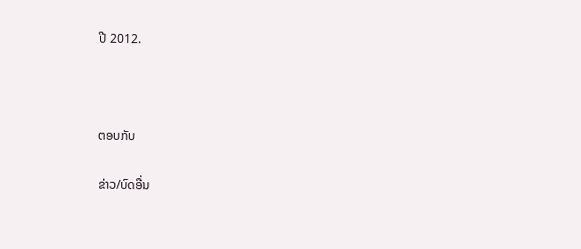ປີ 2012.



ຕອບກັບ

ຂ່າວ/ບົດອື່ນ